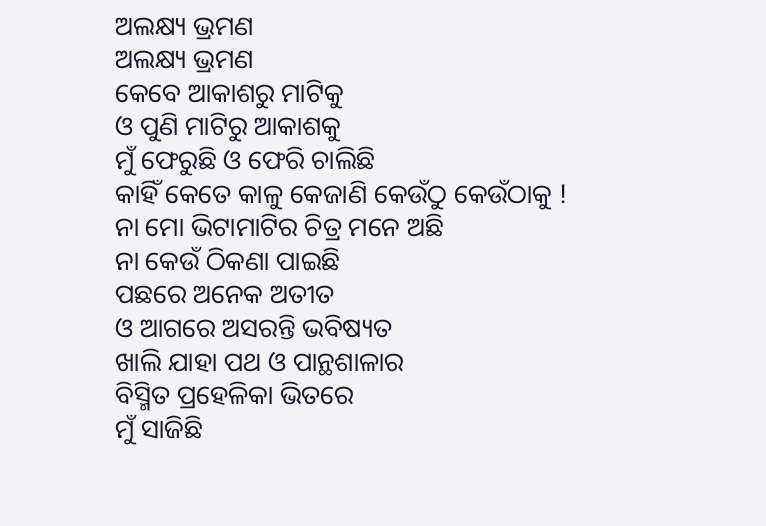ଅଲକ୍ଷ୍ୟ ଭ୍ରମଣ
ଅଲକ୍ଷ୍ୟ ଭ୍ରମଣ
କେବେ ଆକାଶରୁ ମାଟିକୁ
ଓ ପୁଣି ମାଟିରୁ ଆକାଶକୁ
ମୁଁ ଫେରୁଛି ଓ ଫେରି ଚାଲିଛି
କାହିଁ କେତେ କାଳୁ କେଜାଣି କେଉଁଠୁ କେଉଁଠାକୁ !
ନା ମୋ ଭିଟାମାଟିର ଚିତ୍ର ମନେ ଅଛି
ନା କେଉଁ ଠିକଣା ପାଇଛି
ପଛରେ ଅନେକ ଅତୀତ
ଓ ଆଗରେ ଅସରନ୍ତି ଭବିଷ୍ୟତ
ଖାଲି ଯାହା ପଥ ଓ ପାନ୍ଥଶାଳାର
ବିସ୍ମିତ ପ୍ରହେଳିକା ଭିତରେ
ମୁଁ ସାଜିଛି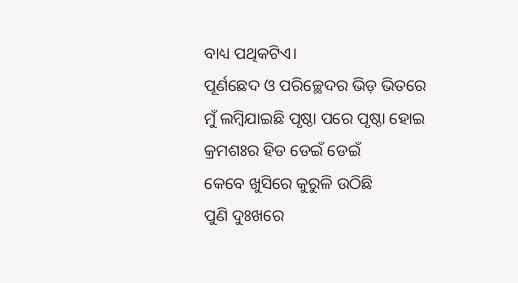ବାଧ୍ୟ ପଥିକଟିଏ।
ପୂର୍ଣଛେଦ ଓ ପରିଚ୍ଛେଦର ଭିଡ଼ ଭିତରେ
ମୁଁ ଲମ୍ବିଯାଇଛି ପୃଷ୍ଠା ପରେ ପୃଷ୍ଠା ହୋଇ
କ୍ରମଶଃର ହିଡ ଡେଇଁ ଡେଇଁ
କେବେ ଖୁସିରେ କୁରୁଳି ଉଠିଛି
ପୁଣି ଦୁଃଖରେ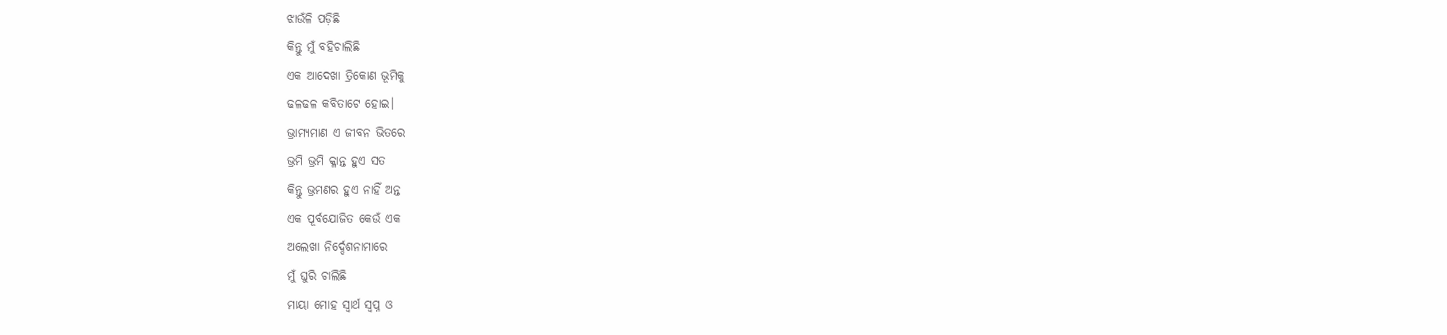ଝାଉଁଳି ପଡ଼ିଛି
କିନ୍ତୁ ମୁଁ ବହିଚାଲିଛି
ଏକ ଆଦେଖା ତ୍ରିକୋଣ ଭୂମିକୁ
ଢଳଢଳ କବିତାଟେ ହୋଇ।
ଭ୍ରାମ୍ୟମାଣ ଏ ଜୀବନ ଭିତରେ
ଭ୍ରମି ଭ୍ରମି କ୍ଳାନ୍ତ ହୁଏ ସତ
କିନ୍ତୁ ଭ୍ରମଣର ହୁଏ ନାହିଁ ଅନ୍ତ
ଏକ ପୂର୍ବଯୋଜିତ କେଉଁ ଏକ
ଅଲେଖା ନିର୍ଦ୍ଦେଶନାମାରେ
ମୁଁ ଘୁରି ଚାଲିଛି
ମାୟା ମୋହ ସ୍ୱାର୍ଥ ସ୍ୱପ୍ନ ଓ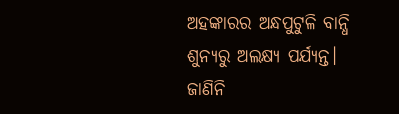ଅହଙ୍କାରର ଅନ୍ଧପୁଟୁଳି ବାନ୍ଧି
ଶୁନ୍ୟରୁ ଅଲକ୍ଷ୍ୟ ପର୍ଯ୍ୟନ୍ତ।
ଜାଣିନି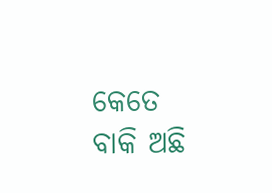କେତେ ବାକି ଅଛି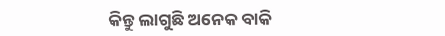କିନ୍ତୁ ଲାଗୁଛି ଅନେକ ବାକି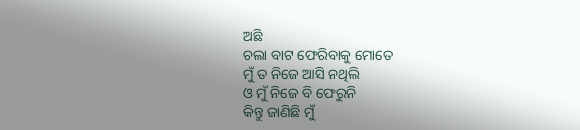ଅଛି
ଚଲା ବାଟ ଫେରିବାକୁ ମୋତେ
ମୁଁ ତ ନିଜେ ଆସି ନଥିଲି
ଓ ମୁଁ ନିଜେ ବି ଫେରୁନି
କିନ୍ତୁ ଜାଣିଛି ମୁଁ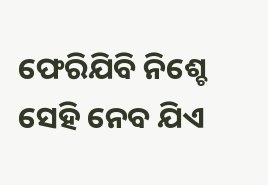ଫେରିଯିବି ନିଶ୍ଚେ
ସେହି ନେବ ଯିଏ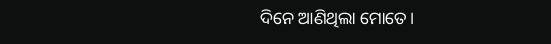ଦିନେ ଆଣିଥିଲା ମୋତେ।